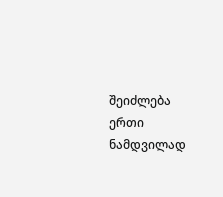შეიძლება ერთი ნამდვილად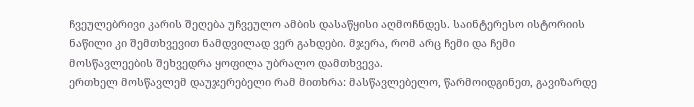ჩვეულებრივი კარის შეღება უჩვეულო ამბის დასაწყისი აღმოჩნდეს. საინტერესო ისტორიის ნაწილი კი შემთხვევით ნამდვილად ვერ გახდები. მჯერა, რომ არც ჩემი და ჩემი მოსწავლეების შეხვედრა ყოფილა უბრალო დამთხვევა.
ერთხელ მოსწავლემ დაუჯერებელი რამ მითხრა: მასწავლებელო, წარმოიდგინეთ, გავიზარდე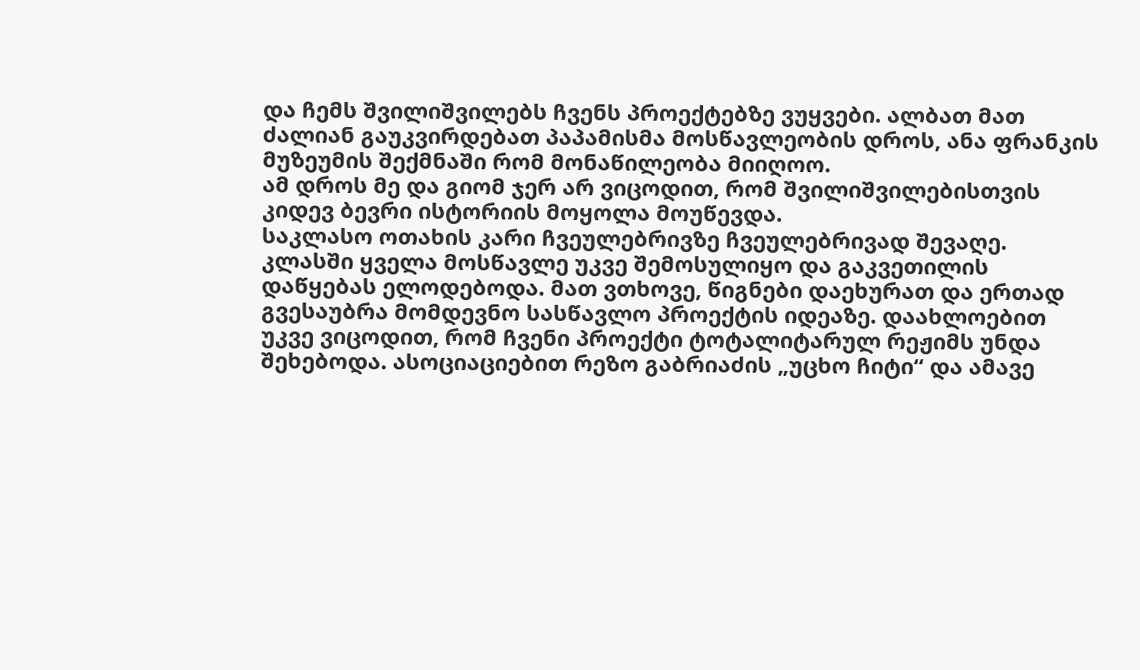და ჩემს შვილიშვილებს ჩვენს პროექტებზე ვუყვები. ალბათ მათ ძალიან გაუკვირდებათ პაპამისმა მოსწავლეობის დროს, ანა ფრანკის მუზეუმის შექმნაში რომ მონაწილეობა მიიღოო.
ამ დროს მე და გიომ ჯერ არ ვიცოდით, რომ შვილიშვილებისთვის კიდევ ბევრი ისტორიის მოყოლა მოუწევდა.
საკლასო ოთახის კარი ჩვეულებრივზე ჩვეულებრივად შევაღე. კლასში ყველა მოსწავლე უკვე შემოსულიყო და გაკვეთილის დაწყებას ელოდებოდა. მათ ვთხოვე, წიგნები დაეხურათ და ერთად გვესაუბრა მომდევნო სასწავლო პროექტის იდეაზე. დაახლოებით უკვე ვიცოდით, რომ ჩვენი პროექტი ტოტალიტარულ რეჟიმს უნდა შეხებოდა. ასოციაციებით რეზო გაბრიაძის „უცხო ჩიტი“ და ამავე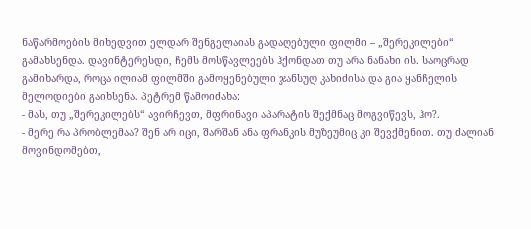ნაწარმოების მიხედვით ელდარ შენგელაიას გადაღებული ფილმი – „შერეკილები“ გამახსენდა. დავინტერესდი, ჩემს მოსწავლეებს ჰქონდათ თუ არა ნანახი ის. საოცრად გამიხარდა, როცა ილიამ ფილმში გამოყენებული ჯანსუღ კახიძისა და გია ყანჩელის მელოდიები გაიხსენა. პეტრემ წამოიძახა:
- მას, თუ „შერეკილებს“ ავირჩევთ, მფრინავი აპარატის შექმნაც მოგვიწევს, ჰო?.
- მერე რა პრობლემაა? შენ არ იცი, შარშან ანა ფრანკის მუზეუმიც კი შევქმენით. თუ ძალიან მოვინდომებთ,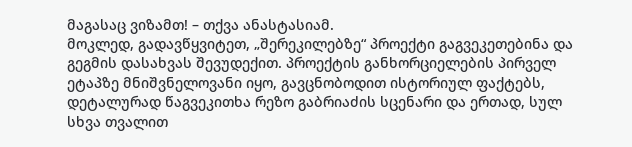მაგასაც ვიზამთ! – თქვა ანასტასიამ.
მოკლედ, გადავწყვიტეთ, „შერეკილებზე“ პროექტი გაგვეკეთებინა და გეგმის დასახვას შევუდექით. პროექტის განხორციელების პირველ ეტაპზე მნიშვნელოვანი იყო, გავცნობოდით ისტორიულ ფაქტებს, დეტალურად წაგვეკითხა რეზო გაბრიაძის სცენარი და ერთად, სულ სხვა თვალით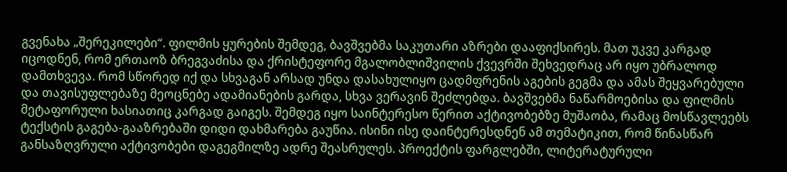გვენახა „შერეკილები“. ფილმის ყურების შემდეგ, ბავშვებმა საკუთარი აზრები დააფიქსირეს. მათ უკვე კარგად იცოდნენ, რომ ერთაოზ ბრეგვაძისა და ქრისტეფორე მგალობლიშვილის ქვევრში შეხვედრაც არ იყო უბრალოდ დამთხვევა. რომ სწორედ იქ და სხვაგან არსად უნდა დასახულიყო ცადმფრენის აგების გეგმა და ამას შეყვარებული და თავისუფლებაზე მეოცნებე ადამიანების გარდა, სხვა ვერავინ შეძლებდა. ბავშვებმა ნაწარმოებისა და ფილმის მეტაფორული ხასიათიც კარგად გაიგეს. შემდეგ იყო საინტერესო წერით აქტივობებზე მუშაობა, რამაც მოსწავლეებს ტექსტის გაგება-გააზრებაში დიდი დახმარება გაუწია. ისინი ისე დაინტერესდნენ ამ თემატიკით, რომ წინასწარ განსაზღვრული აქტივობები დაგეგმილზე ადრე შეასრულეს. პროექტის ფარგლებში, ლიტერატურული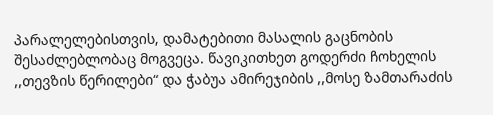პარალელებისთვის, დამატებითი მასალის გაცნობის შესაძლებლობაც მოგვეცა. წავიკითხეთ გოდერძი ჩოხელის ,,თევზის წერილები“ და ჭაბუა ამირეჯიბის ,,მოსე ზამთარაძის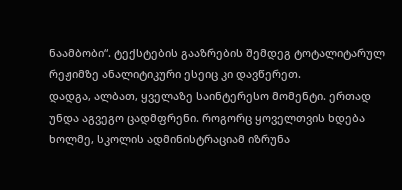ნაამბობი“. ტექსტების გააზრების შემდეგ ტოტალიტარულ რეჟიმზე ანალიტიკური ესეიც კი დავწერეთ.
დადგა, ალბათ, ყველაზე საინტერესო მომენტი. ერთად უნდა აგვეგო ცადმფრენი. როგორც ყოველთვის ხდება ხოლმე, სკოლის ადმინისტრაციამ იზრუნა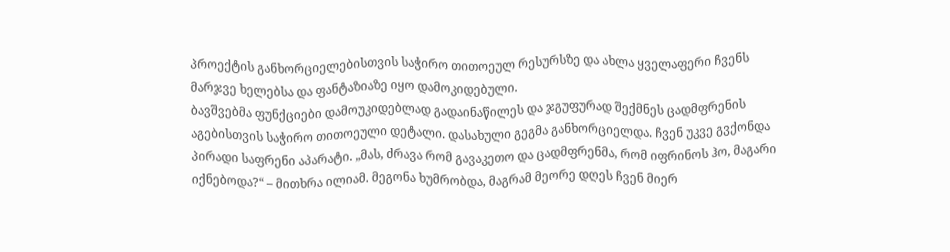პროექტის განხორციელებისთვის საჭირო თითოეულ რესურსზე და ახლა ყველაფერი ჩვენს მარჯვე ხელებსა და ფანტაზიაზე იყო დამოკიდებული.
ბავშვებმა ფუნქციები დამოუკიდებლად გადაინაწილეს და ჯგუფურად შექმნეს ცადმფრენის აგებისთვის საჭირო თითოეული დეტალი. დასახული გეგმა განხორციელდა. ჩვენ უკვე გვქონდა პირადი საფრენი აპარატი. „მას, ძრავა რომ გავაკეთო და ცადმფრენმა, რომ იფრინოს ჰო, მაგარი იქნებოდა?“ – მითხრა ილიამ. მეგონა ხუმრობდა, მაგრამ მეორე დღეს ჩვენ მიერ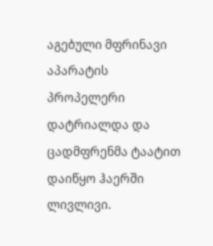აგებული მფრინავი აპარატის პროპელერი დატრიალდა და ცადმფრენმა ტაატით დაიწყო ჰაერში ლივლივი.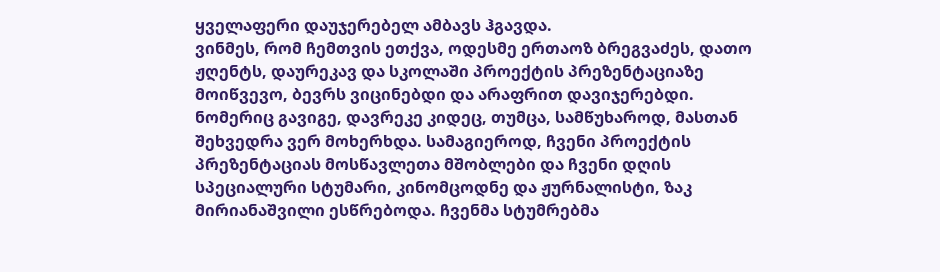ყველაფერი დაუჯერებელ ამბავს ჰგავდა.
ვინმეს, რომ ჩემთვის ეთქვა, ოდესმე ერთაოზ ბრეგვაძეს, დათო ჟღენტს, დაურეკავ და სკოლაში პროექტის პრეზენტაციაზე მოიწვევო, ბევრს ვიცინებდი და არაფრით დავიჯერებდი. ნომერიც გავიგე, დავრეკე კიდეც, თუმცა, სამწუხაროდ, მასთან შეხვედრა ვერ მოხერხდა. სამაგიეროდ, ჩვენი პროექტის პრეზენტაციას მოსწავლეთა მშობლები და ჩვენი დღის სპეციალური სტუმარი, კინომცოდნე და ჟურნალისტი, ზაკ მირიანაშვილი ესწრებოდა. ჩვენმა სტუმრებმა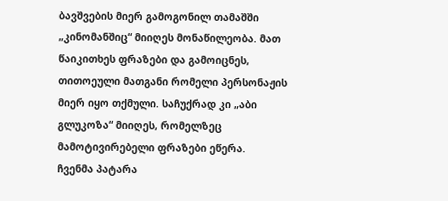ბავშვების მიერ გამოგონილ თამაშში „კინომანშიც“ მიიღეს მონაწილეობა. მათ წაიკითხეს ფრაზები და გამოიცნეს, თითოეული მათგანი რომელი პერსონაჟის მიერ იყო თქმული. საჩუქრად კი „აბი გლუკოზა“ მიიღეს, რომელზეც მამოტივირებელი ფრაზები ეწერა.
ჩვენმა პატარა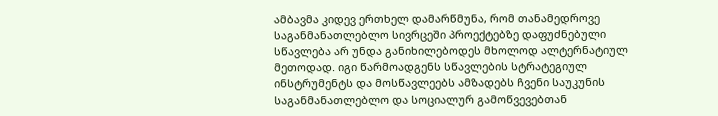ამბავმა კიდევ ერთხელ დამარწმუნა, რომ თანამედროვე საგანმანათლებლო სივრცეში პროექტებზე დაფუძნებული სწავლება არ უნდა განიხილებოდეს მხოლოდ ალტერნატიულ მეთოდად. იგი წარმოადგენს სწავლების სტრატეგიულ ინსტრუმენტს და მოსწავლეებს ამზადებს ჩვენი საუკუნის საგანმანათლებლო და სოციალურ გამოწვევებთან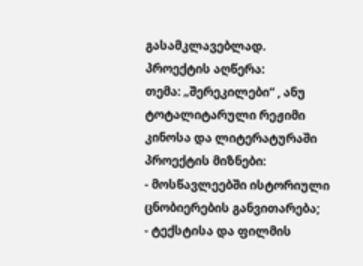გასამკლავებლად.
პროექტის აღწერა:
თემა: „შერეკილები“ , ანუ ტოტალიტარული რეჟიმი კინოსა და ლიტერატურაში
პროექტის მიზნები:
- მოსწავლეებში ისტორიული ცნობიერების განვითარება;
- ტექსტისა და ფილმის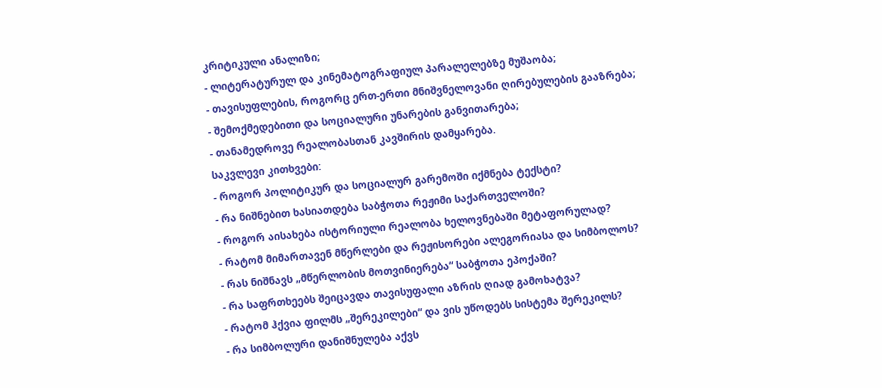კრიტიკული ანალიზი;
- ლიტერატურულ და კინემატოგრაფიულ პარალელებზე მუშაობა;
- თავისუფლების, როგორც ერთ-ერთი მნიშვნელოვანი ღირებულების გააზრება;
- შემოქმედებითი და სოციალური უნარების განვითარება;
- თანამედროვე რეალობასთან კავშირის დამყარება.
საკვლევი კითხვები:
- როგორ პოლიტიკურ და სოციალურ გარემოში იქმნება ტექსტი?
- რა ნიშნებით ხასიათდება საბჭოთა რეჟიმი საქართველოში?
- როგორ აისახება ისტორიული რეალობა ხელოვნებაში მეტაფორულად?
- რატომ მიმართავენ მწერლები და რეჟისორები ალეგორიასა და სიმბოლოს?
- რას ნიშნავს „მწერლობის მოთვინიერება“ საბჭოთა ეპოქაში?
- რა საფრთხეებს შეიცავდა თავისუფალი აზრის ღიად გამოხატვა?
- რატომ ჰქვია ფილმს „შერეკილები“ და ვის უწოდებს სისტემა შერეკილს?
- რა სიმბოლური დანიშნულება აქვს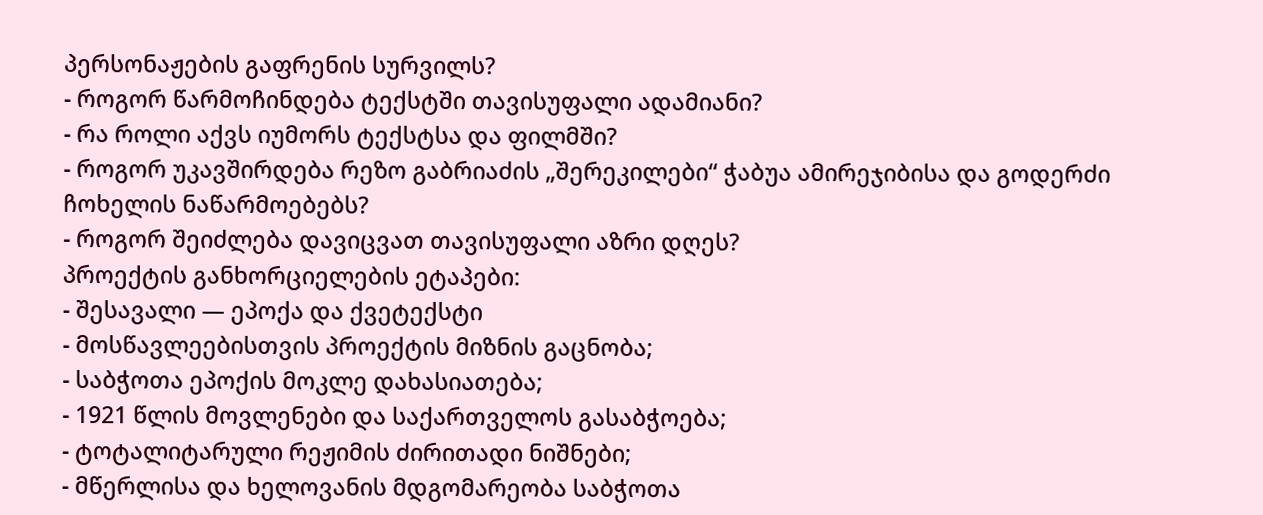პერსონაჟების გაფრენის სურვილს?
- როგორ წარმოჩინდება ტექსტში თავისუფალი ადამიანი?
- რა როლი აქვს იუმორს ტექსტსა და ფილმში?
- როგორ უკავშირდება რეზო გაბრიაძის „შერეკილები“ ჭაბუა ამირეჯიბისა და გოდერძი ჩოხელის ნაწარმოებებს?
- როგორ შეიძლება დავიცვათ თავისუფალი აზრი დღეს?
პროექტის განხორციელების ეტაპები:
- შესავალი — ეპოქა და ქვეტექსტი
- მოსწავლეებისთვის პროექტის მიზნის გაცნობა;
- საბჭოთა ეპოქის მოკლე დახასიათება;
- 1921 წლის მოვლენები და საქართველოს გასაბჭოება;
- ტოტალიტარული რეჟიმის ძირითადი ნიშნები;
- მწერლისა და ხელოვანის მდგომარეობა საბჭოთა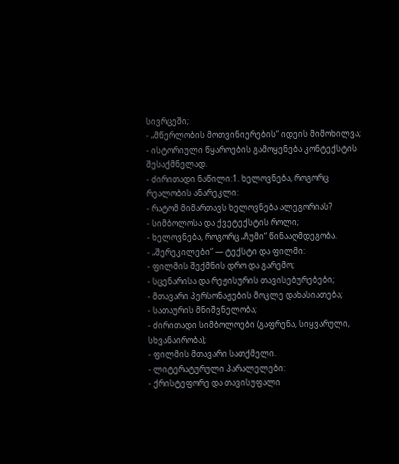სივრცეში;
- „მწერლობის მოთვინიერების“ იდეის მიმოხილვა;
- ისტორიული წყაროების გამოყენება კონტექსტის შესაქმნელად.
- ძირითადი ნაწილი:1. ხელოვნება, როგორც რეალობის ანარეკლი:
- რატომ მიმართავს ხელოვნება ალეგორიას?
- სიმბოლოსა და ქვეტექსტის როლი;
- ხელოვნება, როგორც „ჩუმი“ წინააღმდეგობა.
- „შერეკილები“ — ტექსტი და ფილმი:
- ფილმის შექმნის დრო და გარემო;
- სცენარისა და რეჟისურის თავისებურებები;
- მთავარი პერსონაჟების მოკლე დახასიათება;
- სათაურის მნიშვნელობა;
- ძირითადი სიმბოლოები (გაფრენა, სიყვარული, სხვანაირობა);
- ფილმის მთავარი სათქმელი.
- ლიტერატურული პარალელები:
- ქრისტეფორე და თავისუფალი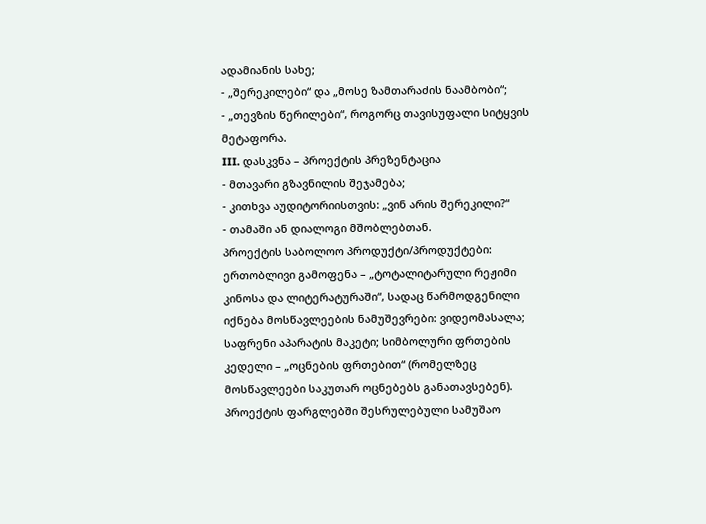ადამიანის სახე;
- „შერეკილები“ და „მოსე ზამთარაძის ნაამბობი“;
- „თევზის წერილები“, როგორც თავისუფალი სიტყვის მეტაფორა.
III. დასკვნა – პროექტის პრეზენტაცია
- მთავარი გზავნილის შეჯამება;
- კითხვა აუდიტორიისთვის: „ვინ არის შერეკილი?“
- თამაში ან დიალოგი მშობლებთან.
პროექტის საბოლოო პროდუქტი/პროდუქტები:
ერთობლივი გამოფენა – „ტოტალიტარული რეჟიმი კინოსა და ლიტერატურაში“, სადაც წარმოდგენილი იქნება მოსწავლეების ნამუშევრები: ვიდეომასალა; საფრენი აპარატის მაკეტი; სიმბოლური ფრთების კედელი – „ოცნების ფრთებით“ (რომელზეც მოსწავლეები საკუთარ ოცნებებს განათავსებენ).
პროექტის ფარგლებში შესრულებული სამუშაო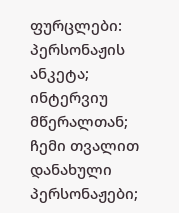ფურცლები: პერსონაჟის ანკეტა; ინტერვიუ მწერალთან; ჩემი თვალით დანახული პერსონაჟები;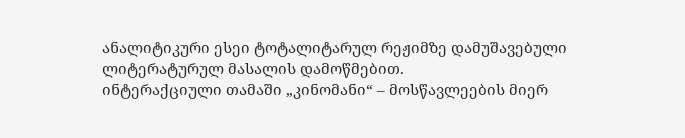ანალიტიკური ესეი ტოტალიტარულ რეჟიმზე დამუშავებული ლიტერატურულ მასალის დამოწმებით.
ინტერაქციული თამაში „კინომანი“ – მოსწავლეების მიერ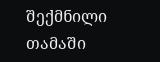შექმნილი თამაში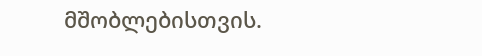მშობლებისთვის.